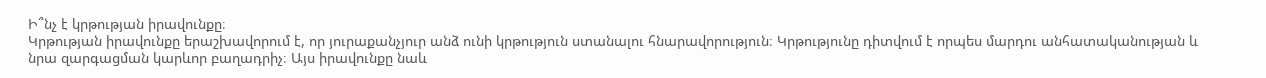Ի՞նչ է կրթության իրավունքը։
Կրթության իրավունքը երաշխավորում է, որ յուրաքանչյուր անձ ունի կրթություն ստանալու հնարավորություն։ Կրթությունը դիտվում է որպես մարդու անհատականության և նրա զարգացման կարևոր բաղադրիչ։ Այս իրավունքը նաև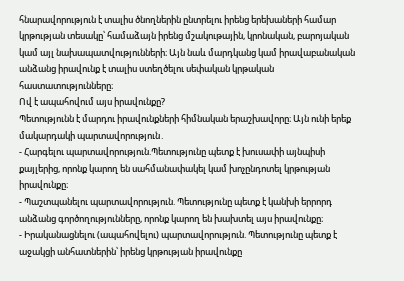հնարավորություն է տալիս ծնողներին ընտրելու իրենց երեխաների համար կրթության տեսակը՝ համաձայն իրենց մշակութային, կրոնական, բարոյական կամ այլ նախապատվությունների։ Այն նաև մարդկանց կամ իրավաբանական անձանց իրավունք է տալիս ստեղծելու սեփական կրթական հաստատությունները։
Ով է ապահովում այս իրավունքը?
Պետությունն է մարդու իրավունքների հիմնական երաշխավորը։ Այն ունի երեք մակարդակի պարտավորություն․
- Հարգելու պարտավորություն.Պետությունը պետք է խուսափի այնպիսի քայլերից, որոնք կարող են սահմանափակել կամ խոչընդոտել կրթության իրավունքը։
- Պաշտպանելու պարտավորություն. Պետությունը պետք է կանխի երրորդ անձանց գործողությունները, որոնք կարող են խախտել այս իրավունքը։
- Իրականացնելու (ապահովելու) պարտավորություն. Պետությունը պետք է աջակցի անհատներին՝ իրենց կրթության իրավունքը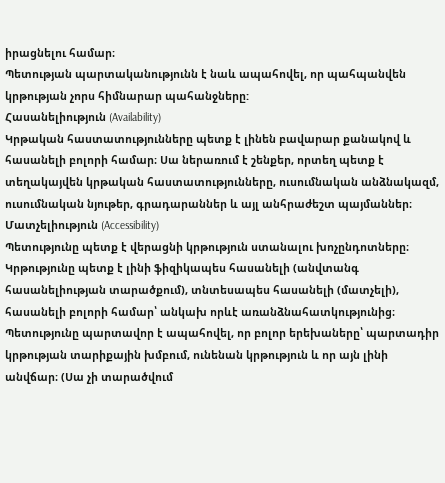իրացնելու համար։
Պետության պարտականությունն է նաև ապահովել, որ պահպանվեն կրթության չորս հիմնարար պահանջները:
Հասանելիություն (Availability)
Կրթական հաստատությունները պետք է լինեն բավարար քանակով և հասանելի բոլորի համար։ Սա ներառում է շենքեր, որտեղ պետք է տեղակայվեն կրթական հաստատությունները, ուսումնական անձնակազմ, ուսումնական նյութեր, գրադարաններ և այլ անհրաժեշտ պայմաններ։
Մատչելիություն (Accessibility)
Պետությունը պետք է վերացնի կրթություն ստանալու խոչընդոտները։ Կրթությունը պետք է լինի ֆիզիկապես հասանելի (անվտանգ հասանելիության տարածքում), տնտեսապես հասանելի (մատչելի), հասանելի բոլորի համար՝ անկախ որևէ առանձնահատկությունից։ Պետությունը պարտավոր է ապահովել, որ բոլոր երեխաները՝ պարտադիր կրթության տարիքային խմբում, ունենան կրթություն և որ այն լինի անվճար։ (Սա չի տարածվում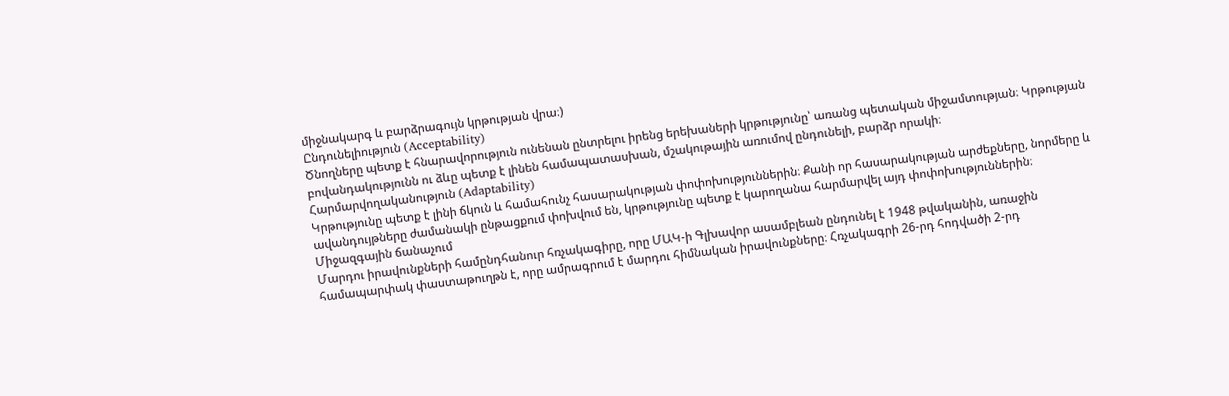միջնակարգ և բարձրագույն կրթության վրա։)
Ընդունելիություն (Acceptability)
Ծնողները պետք է հնարավորություն ունենան ընտրելու իրենց երեխաների կրթությունը՝ առանց պետական միջամտության։ Կրթության բովանդակությունն ու ձևը պետք է լինեն համապատասխան, մշակութային առումով ընդունելի, բարձր որակի։
Հարմարվողականություն (Adaptability)
Կրթությունը պետք է լինի ճկուն և համահունչ հասարակության փոփոխություններին։ Քանի որ հասարակության արժեքները, նորմերը և ավանդույթները ժամանակի ընթացքում փոխվում են, կրթությունը պետք է կարողանա հարմարվել այդ փոփոխություններին։
Միջազգային ճանաչում
Մարդու իրավունքների համընդհանուր հռչակագիրը, որը ՄԱԿ-ի Գլխավոր ասամբլեան ընդունել է 1948 թվականին, առաջին համապարփակ փաստաթուղթն է, որը ամրագրում է մարդու հիմնական իրավունքները։ Հռչակագրի 26-րդ հոդվածի 2-րդ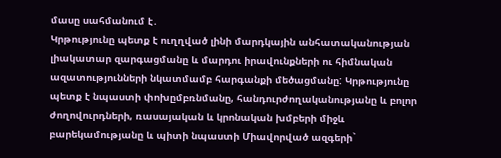մասը սահմանում է․
Կրթությունը պետք է ուղղված լինի մարդկային անհատականության լիակատար զարգացմանը և մարդու իրավունքների ու հիմնական ազատությունների նկատմամբ հարգանքի մեծացմանը: Կրթությունը պետք է նպաստի փոխըմբռնմանը, հանդուրժողականությանը և բոլոր ժողովուրդների, ռասայական և կրոնական խմբերի միջև բարեկամությանը և պիտի նպաստի Միավորված ազգերի`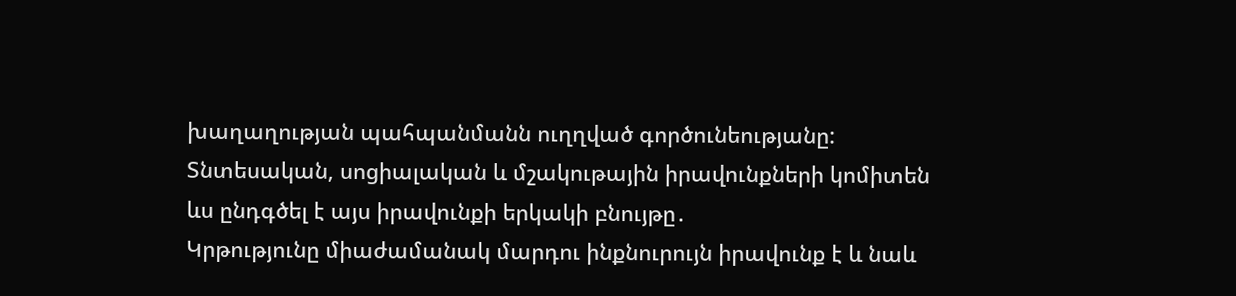խաղաղության պահպանմանն ուղղված գործունեությանը:
Տնտեսական, սոցիալական և մշակութային իրավունքների կոմիտեն ևս ընդգծել է այս իրավունքի երկակի բնույթը․
Կրթությունը միաժամանակ մարդու ինքնուրույն իրավունք է և նաև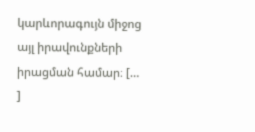կարևորագույն միջոց այլ իրավունքների իրացման համար։ [… ]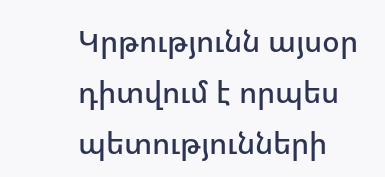Կրթությունն այսօր դիտվում է որպես պետությունների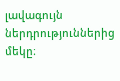լավագույն ներդրություններից մեկը։